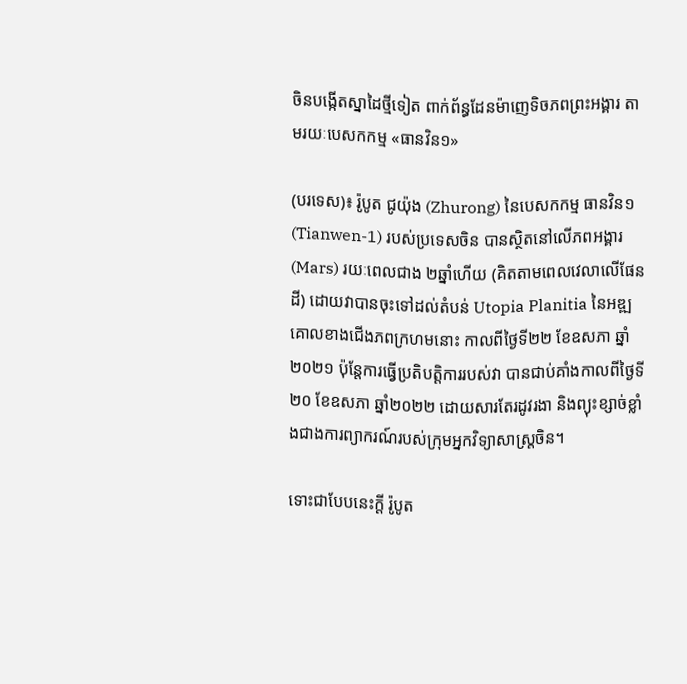ចិនបង្កើតស្នាដៃថ្មីទៀត ពាក់ព័ន្ធដែនម៉ាញេទិចភពព្រះអង្គារ តាមរយៈបេសកកម្ម «ធានវិន១»

(បរទេស)៖ រ៉ូបូត ជូយ៉ុង (Zhurong) នៃបេសកកម្ម ធានវិន១ (Tianwen-1) របស់ប្រទេសចិន បានស្ថិតនៅលើភពអង្គារ (Mars) រយៈពេលជាង ២ឆ្នាំហើយ (គិតតាមពេលវេលាលើផែនដី) ដោយវាបានចុះទៅដល់តំបន់ Utopia Planitia នៃអឌ្ឍគោលខាងជើងភពក្រហមនោះ កាលពីថ្ងៃទី២២ ខែឧសភា ឆ្នាំ២០២១ ប៉ុន្តែការធ្វើប្រតិបត្តិការរបស់វា បានជាប់គាំងកាលពីថ្ងៃទី២០ ខែឧសភា ឆ្នាំ២០២២ ដោយសារតែរដូវរងា និងព្យុះខ្សាច់ខ្លាំងជាងការព្យាករណ៍របស់ក្រុមអ្នកវិទ្យាសាស្ត្រចិន។

ទោះជាបែបនេះក្តី រ៉ូបូត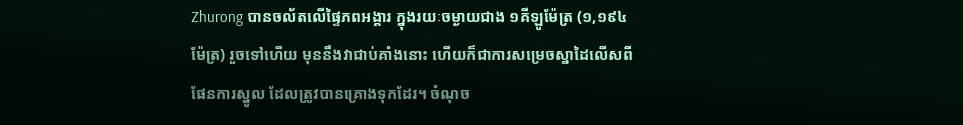Zhurong បានចល័តលើផ្ទៃភពអង្គារ ក្នុងរយៈចម្ងាយជាង ១គីឡូម៉ែត្រ (១,១៩៤ម៉ែត្រ) រួចទៅហើយ មុននឹងវាជាប់គាំងនោះ ហើយក៏ជាការសម្រេចស្នាដៃលើសពីផែនការស្នូល ដែលត្រូវបានគ្រោងទុកដែរ។ ចំណុច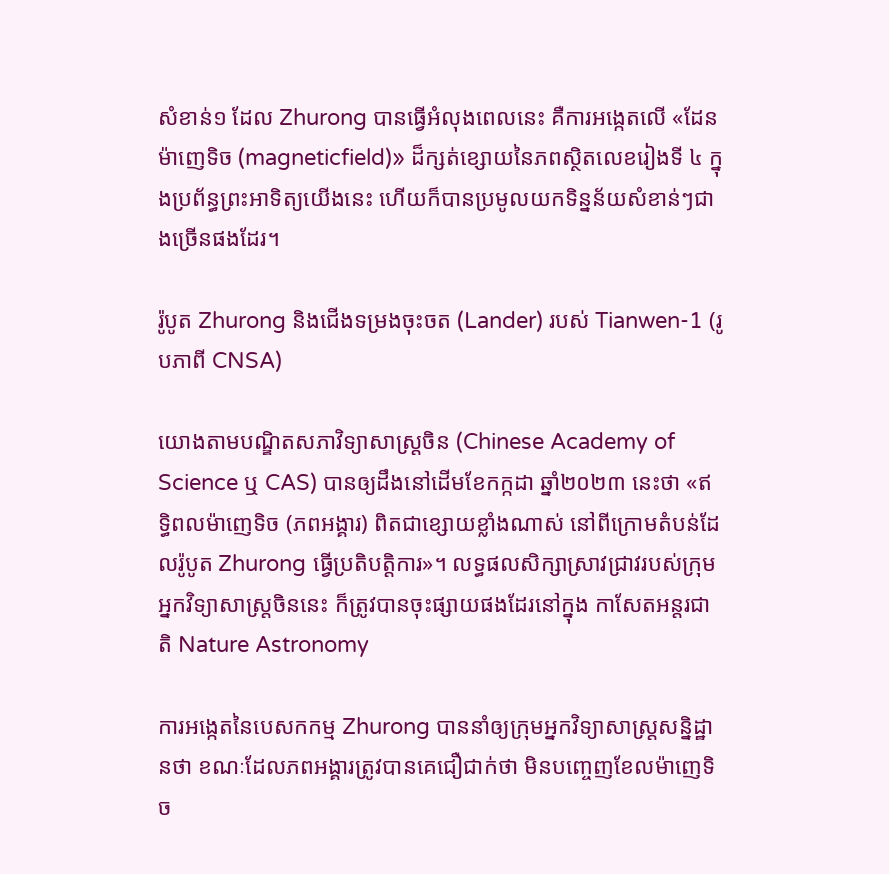សំខាន់១ ដែល Zhurong បានធ្វើអំលុងពេលនេះ គឺការអង្កេតលើ «ដែនម៉ាញេទិច (magneticfield)» ដ៏ក្សត់ខ្សោយនៃភពស្ថិតលេខរៀងទី ៤ ក្នុងប្រព័ន្ធព្រះអាទិត្យយើងនេះ ហើយក៏បានប្រមូលយកទិន្នន័យសំខាន់ៗជាងច្រើនផងដែរ។

រ៉ូបូត Zhurong និងជើងទម្រងចុះចត (Lander) របស់ Tianwen-1 (រូបភាពី CNSA)

យោងតាមបណ្ឌិតសភាវិទ្យាសាស្ត្រចិន (Chinese Academy of Science ឬ CAS) បានឲ្យដឹងនៅដើមខែកក្កដា ឆ្នាំ២០២៣ នេះថា «ឥទ្ធិពលម៉ាញេទិច (ភពអង្គារ) ពិតជាខ្សោយខ្លាំងណាស់ នៅពីក្រោមតំបន់ដែលរ៉ូបូត Zhurong ធ្វើប្រតិបត្តិការ»។ លទ្ធផលសិក្សាស្រាវជ្រាវរបស់ក្រុមអ្នកវិទ្យាសាស្ត្រចិននេះ ក៏ត្រូវបានចុះផ្សាយផងដែរនៅក្នុង កាសែតអន្តរជាតិ Nature Astronomy

ការអង្កេតនៃបេសកកម្ម Zhurong បាននាំឲ្យក្រុមអ្នកវិទ្យាសាស្ត្រសន្និដ្ឋានថា ខណៈដែលភពអង្គារត្រូវបានគេជឿជាក់ថា មិនបញ្ចេញខែលម៉ាញេទិច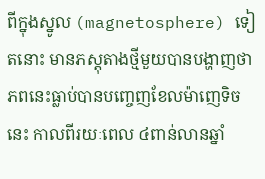ពីក្នុងស្នូល (magnetosphere) ទៀតនោះ មានភស្តុតាងថ្មីមួយបានបង្ហាញថា ភពនេះធ្លាប់បានបញ្ចេញខែលម៉ាញេទិចនេះ កាលពីរយៈពេល ៤ពាន់លានឆ្នាំ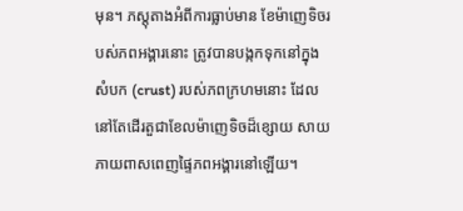មុន។ ភស្តុតាងអំពីការធ្លាប់មាន ខែម៉ាញេទិចរបស់ភពអង្គារនោះ ត្រូវបានបង្កកទុកនៅក្នុងសំបក (crust) របស់ភពក្រហមនោះ ដែលនៅតែដើរតួជាខែលម៉ាញេទិចដ៏ខ្សោយ សាយភាយពាសពេញផ្ទៃភពអង្គារនៅឡើយ។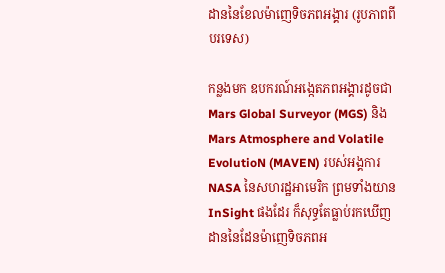ដាននៃខែលម៉ាញេទិចភពអង្គារ (រូបភាពពីបរទេស)

កន្លងមក ឧបករណ៍អង្កេតភពអង្គារដូចជា Mars Global Surveyor (MGS) និង Mars Atmosphere and Volatile EvolutioN (MAVEN) របស់អង្គការ NASA នៃសហរដ្ឋអាមេរិក ព្រមទាំងយាន InSight ផងដែរ ក៏សុទ្ធតែធ្លាប់រកឃើញដាននៃដែនម៉ាញេទិចភពអ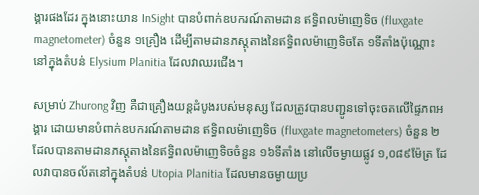ង្គារផងដែរ ក្នុងនោះយាន InSight បានបំពាក់ឧបករណ៍តាមដាន ឥទ្ធិពលម៉ាញេទិច (fluxgate magnetometer) ចំនួន ១គ្រឿង ដើម្បីតាមដានភស្តុតាងនៃឥទ្ធិពលម៉ាញេទិចតែ ១ទីតាំងប៉ុណ្ណោះ នៅក្នុងតំបន់ Elysium Planitia ដែលវាឈរជើង។

សម្រាប់ Zhurong វិញ គឺជាគ្រឿងយន្តដំបូងរបស់មនុស្ស ដែលត្រូវបានបញ្ជូនទៅចុះចតលើផ្ទៃភពអង្គារ ដោយមានបំពាក់ឧបករណ៍តាមដាន ឥទ្ធិពលម៉ាញេទិច (fluxgate magnetometers) ចំនួន ២ ដែលបានតាមដានភស្តុតាងនៃឥទ្ធិពលម៉ាញេទិចចំនួន ១៦ទីតាំង នៅលើចម្ងាយផ្លូវ ១,០៨៩ម៉ែត្រ ដែលវាបានចល័តនៅក្នុងតំបន់ Utopia Planitia ដែលមានចម្ងាយប្រ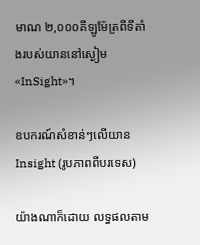មាណ ២,០០០គីឡូម៉ែត្រពីទីតាំងរបស់យាននៅស្ងៀម «InSight»។

ឧបករណ៍សំខាន់ៗលើយាន Insight (រូបភាពពីបរទេស)

យ៉ាងណាក៏ដោយ លទ្ធផលតាម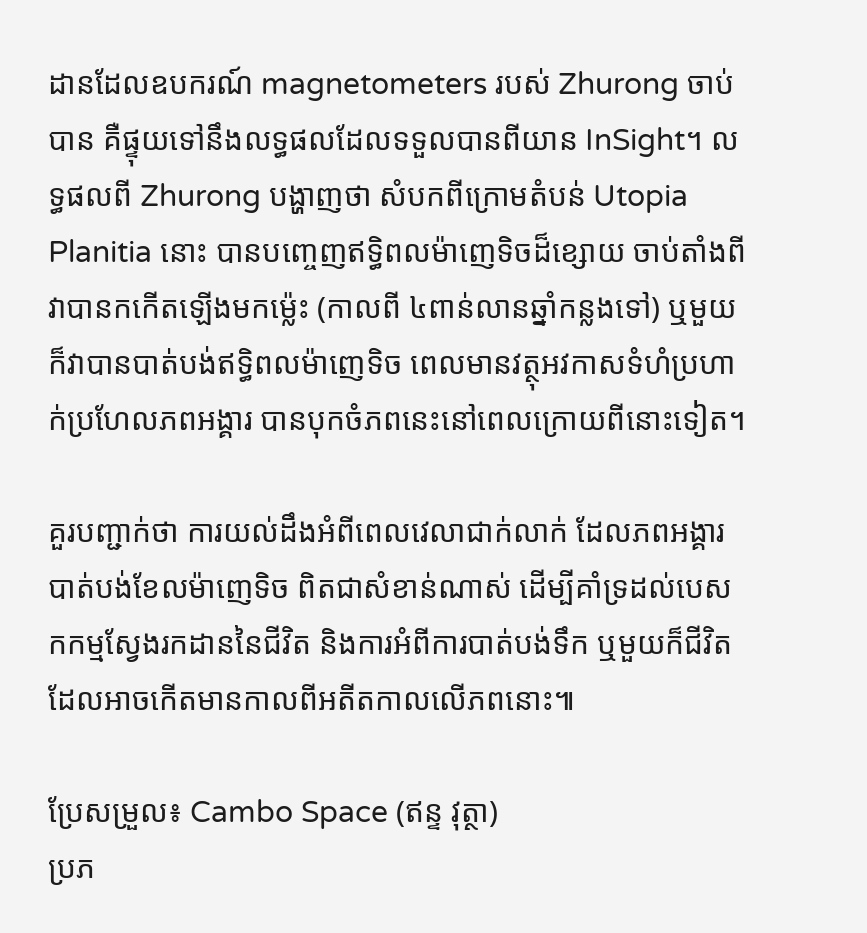ដានដែលឧបករណ៍ magnetometers របស់ Zhurong ចាប់បាន គឺផ្ទុយទៅនឹងលទ្ធផលដែលទទួលបានពីយាន InSight។ លទ្ធផលពី Zhurong បង្ហាញថា សំបកពីក្រោមតំបន់ Utopia Planitia នោះ បានបញ្ចេញឥទ្ធិពលម៉ាញេទិចដ៏ខ្សោយ ចាប់តាំងពីវាបានកកើតឡើងមកម្ល៉េះ (កាលពី ៤ពាន់លានឆ្នាំកន្លងទៅ) ឬមួយក៏វាបានបាត់បង់ឥទ្ធិពលម៉ាញេទិច ពេលមានវត្ថុអវកាសទំហំប្រហាក់ប្រហែលភពអង្គារ បានបុកចំភពនេះនៅពេលក្រោយពីនោះទៀត។

គួរបញ្ជាក់ថា ការយល់ដឹងអំពីពេលវេលាជាក់លាក់ ដែលភពអង្គារបាត់បង់ខែលម៉ាញេទិច ពិតជាសំខាន់ណាស់ ដើម្បីគាំទ្រដល់បេសកកម្មស្វែងរកដាននៃជីវិត និងការអំពីការបាត់បង់ទឹក ឬមួយក៏ជីវិតដែលអាចកើតមានកាលពីអតីតកាលលើភពនោះ៕

ប្រែសម្រួល៖ Cambo Space (ឥន្ទ វុត្ថា)
ប្រភ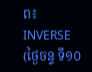ព៖ INVERSE (ថ្ងៃចន្ទ ទី១០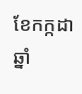ខែកក្កដា ឆ្នាំ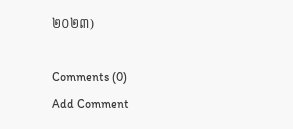២០២៣)

Comments (0)
Add Comment